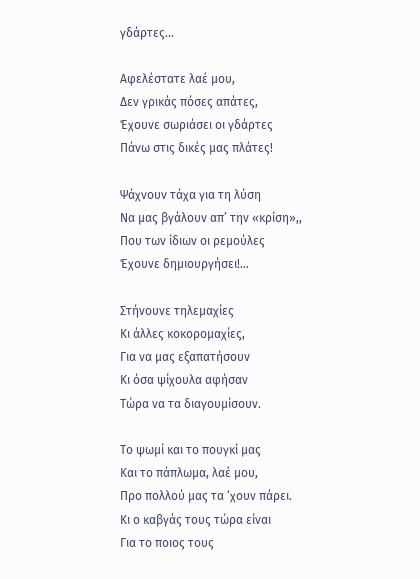γδάρτες…

Αφελέστατε λαέ μου,
Δεν γρικάς πόσες απάτες,
Έχουνε σωριάσει οι γδάρτες
Πάνω στις δικές μας πλάτες!

Ψάχνουν τάχα για τη λύση
Να μας βγάλουν απ’ την «κρίση»,,
Που των ίδιων οι ρεμούλες
Έχουνε δημιουργήσει!…

Στήνουνε τηλεμαχίες
Κι άλλες κοκορομαχίες,
Για να μας εξαπατήσουν
Κι όσα ψίχουλα αφήσαν
Τώρα να τα διαγουμίσουν.

Το ψωμί και το πουγκί μας
Και το πάπλωμα, λαέ μου,
Προ πολλού μας τα ‘χουν πάρει.
Κι ο καβγάς τους τώρα είναι
Για το ποιος τους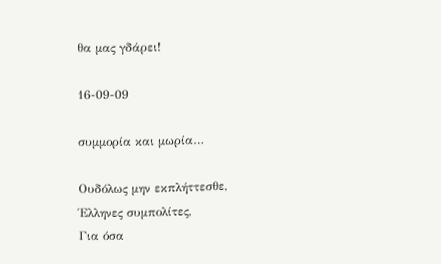θα μας γδάρει!

16-09-09

συμμορία και μωρία…

Ουδόλως μην εκπλήττεσθε,
Έλληνες συμπολίτες,
Για όσα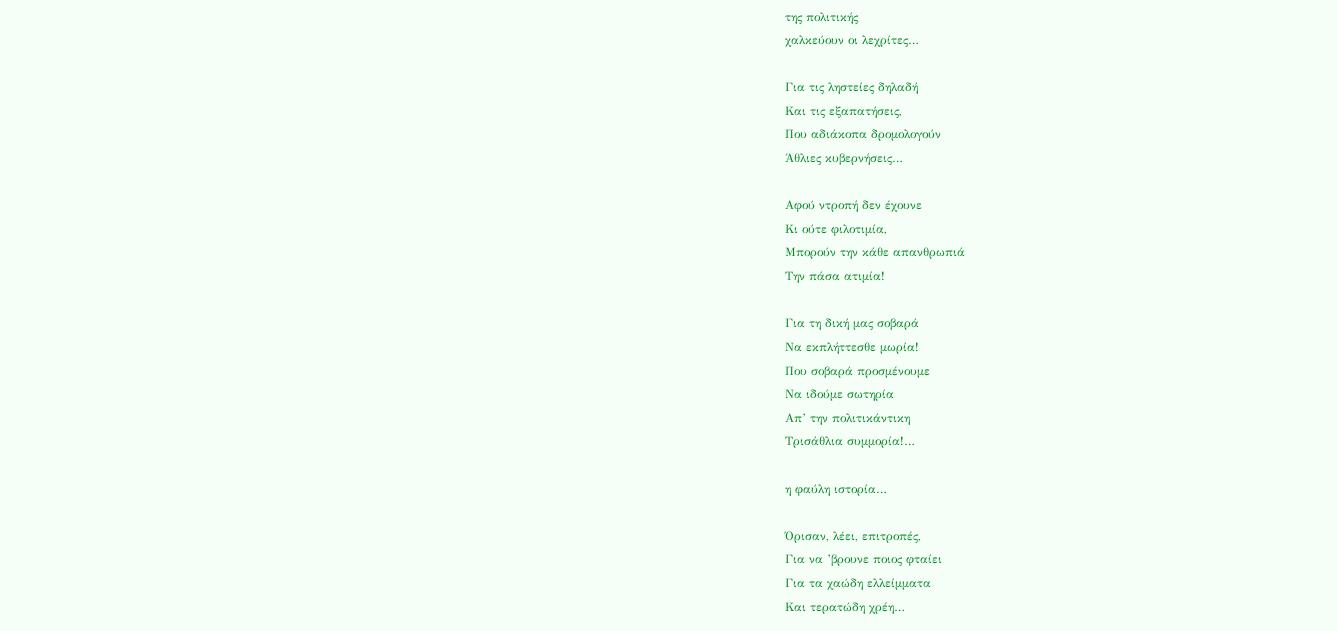της πολιτικής
χαλκεύουν οι λεχρίτες…

Για τις ληστείες δηλαδή
Και τις εξαπατήσεις,
Που αδιάκοπα δρομολογούν
Άθλιες κυβερνήσεις…

Αφού ντροπή δεν έχουνε
Κι ούτε φιλοτιμία,
Μπορούν την κάθε απανθρωπιά
Την πάσα ατιμία!

Για τη δική μας σοβαρά
Να εκπλήττεσθε μωρία!
Που σοβαρά προσμένουμε
Να ιδούμε σωτηρία
Απ’ την πολιτικάντικη
Τρισάθλια συμμορία!…

η φαύλη ιστορία…

Όρισαν, λέει, επιτροπές,
Για να ’βρουνε ποιος φταίει
Για τα χαώδη ελλείμματα
Και τερατώδη χρέη…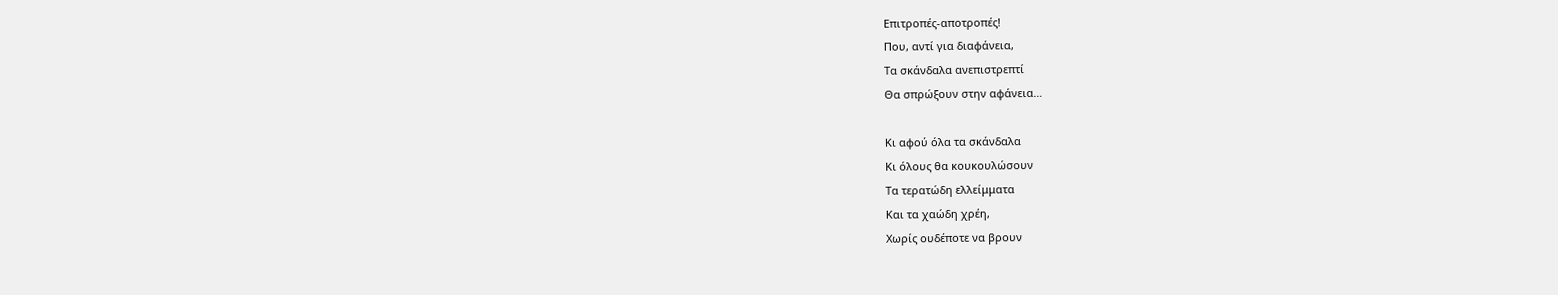Επιτροπές-αποτροπές!
Που, αντί για διαφάνεια,
Τα σκάνδαλα ανεπιστρεπτί
Θα σπρώξουν στην αφάνεια…

Κι αφού όλα τα σκάνδαλα
Κι όλους θα κουκουλώσουν
Τα τερατώδη ελλείμματα
Και τα χαώδη χρέη,
Χωρίς ουδέποτε να βρουν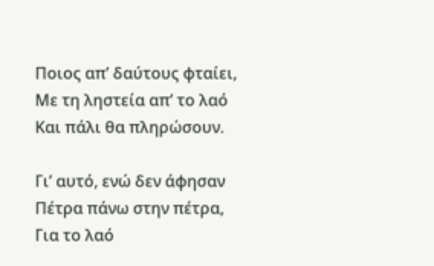Ποιος απ’ δαύτους φταίει,
Με τη ληστεία απ’ το λαό
Και πάλι θα πληρώσουν.

Γι’ αυτό, ενώ δεν άφησαν
Πέτρα πάνω στην πέτρα,
Για το λαό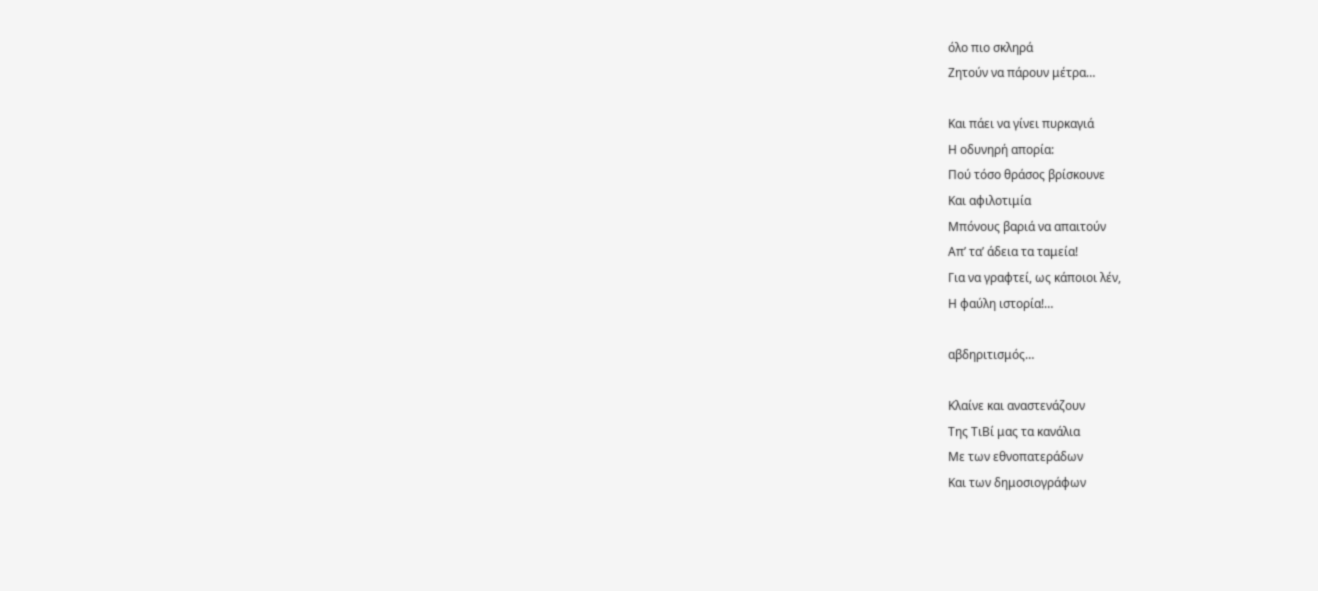όλο πιο σκληρά
Ζητούν να πάρουν μέτρα…

Και πάει να γίνει πυρκαγιά
Η οδυνηρή απορία:
Πού τόσο θράσος βρίσκουνε
Και αφιλοτιμία
Μπόνους βαριά να απαιτούν
Απ’ τα’ άδεια τα ταμεία!
Για να γραφτεί, ως κάποιοι λέν,
Η φαύλη ιστορία!…

αβδηριτισμός…

Κλαίνε και αναστενάζουν
Της ΤιΒί μας τα κανάλια
Με των εθνοπατεράδων
Και των δημοσιογράφων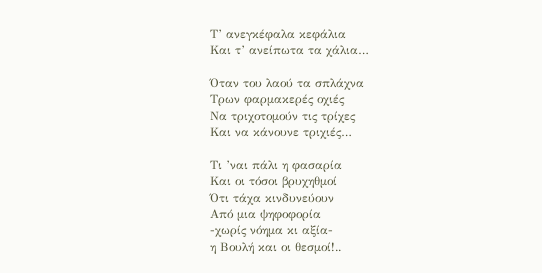Τ’ ανεγκέφαλα κεφάλια
Και τ’ ανείπωτα τα χάλια…

Όταν του λαού τα σπλάχνα
Τρων φαρμακερές οχιές
Να τριχοτομούν τις τρίχες
Και να κάνουνε τριχιές…

Τι ’ναι πάλι η φασαρία
Και οι τόσοι βρυχηθμοί
Ότι τάχα κινδυνεύουν
Από μια ψηφοφορία
-χωρίς νόημα κι αξία-
η Βουλή και οι θεσμοί!..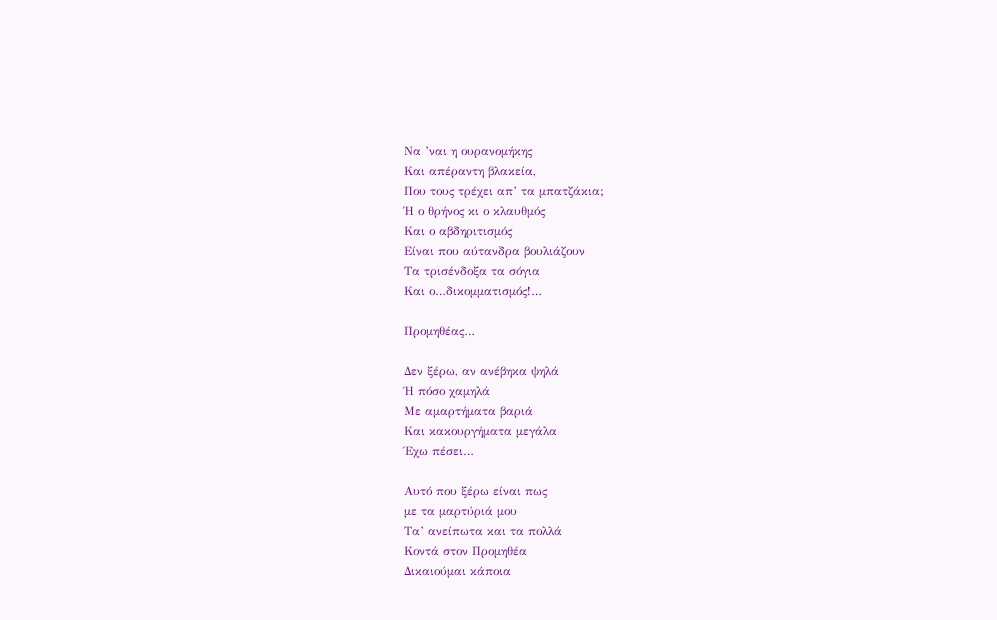Να ’ναι η ουρανομήκης
Και απέραντη βλακεία,
Που τους τρέχει απ’ τα μπατζάκια;
Ή ο θρήνος κι ο κλαυθμός
Και ο αβδηριτισμός
Είναι που αύτανδρα βουλιάζουν
Τα τρισένδοξα τα σόγια
Και ο…δικομματισμός!…

Προμηθέας…

Δεν ξέρω, αν ανέβηκα ψηλά
Ή πόσο χαμηλά
Με αμαρτήματα βαριά
Και κακουργήματα μεγάλα
Έχω πέσει…

Αυτό που ξέρω είναι πως
με τα μαρτύριά μου
Τα’ ανείπωτα και τα πολλά
Κοντά στον Προμηθέα
Δικαιούμαι κάποια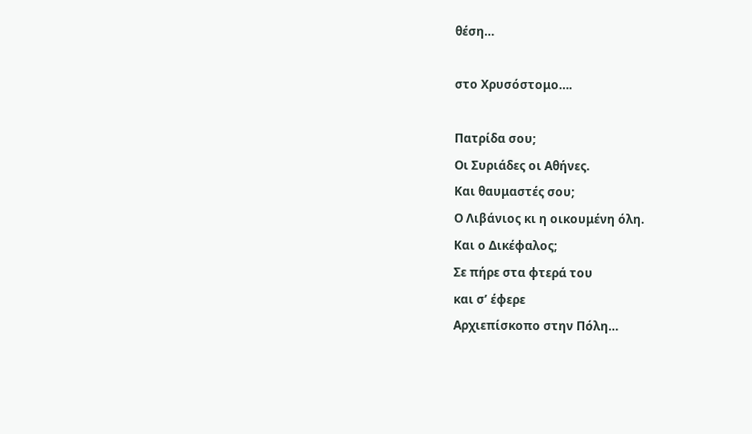θέση…

στο Χρυσόστομο….

Πατρίδα σου;
Οι Συριάδες οι Αθήνες.
Και θαυμαστές σου;
Ο Λιβάνιος κι η οικουμένη όλη.
Και ο Δικέφαλος;
Σε πήρε στα φτερά του
και σ’ έφερε
Αρχιεπίσκοπο στην Πόλη…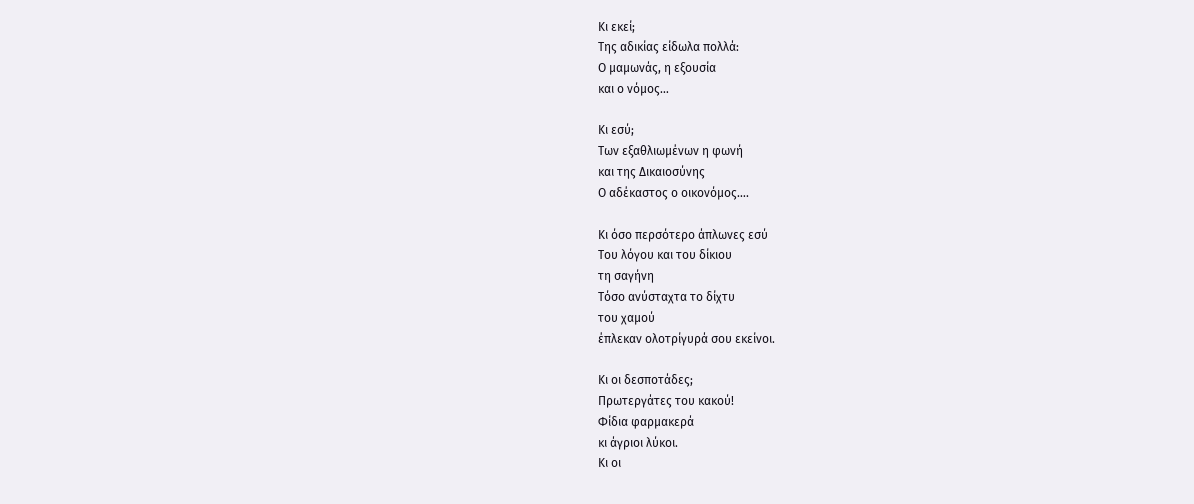Κι εκεί;
Της αδικίας είδωλα πολλά:
Ο μαμωνάς, η εξουσία
και ο νόμος…

Κι εσύ;
Των εξαθλιωμένων η φωνή
και της Δικαιοσύνης
Ο αδέκαστος ο οικονόμος….

Κι όσο περσότερο άπλωνες εσύ
Του λόγου και του δίκιου
τη σαγήνη
Τόσο ανύσταχτα το δίχτυ
του χαμού
έπλεκαν ολοτρίγυρά σου εκείνοι.

Κι οι δεσποτάδες;
Πρωτεργάτες του κακού!
Φίδια φαρμακερά
κι άγριοι λύκοι.
Κι οι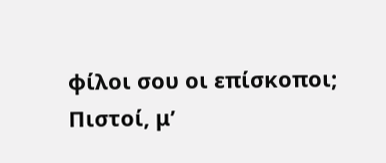φίλοι σου οι επίσκοποι;
Πιστοί, μ’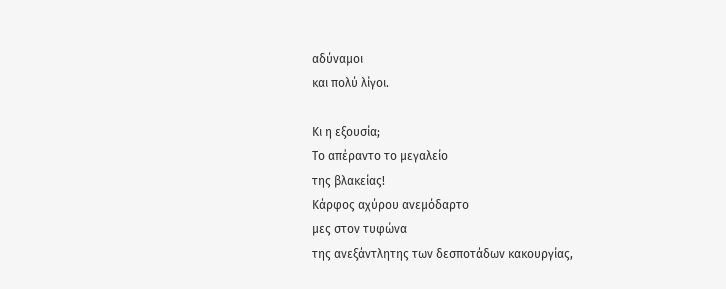αδύναμοι
και πολύ λίγοι.

Κι η εξουσία;
Το απέραντο το μεγαλείο
της βλακείας!
Κάρφος αχύρου ανεμόδαρτο
μες στον τυφώνα
της ανεξάντλητης των δεσποτάδων κακουργίας,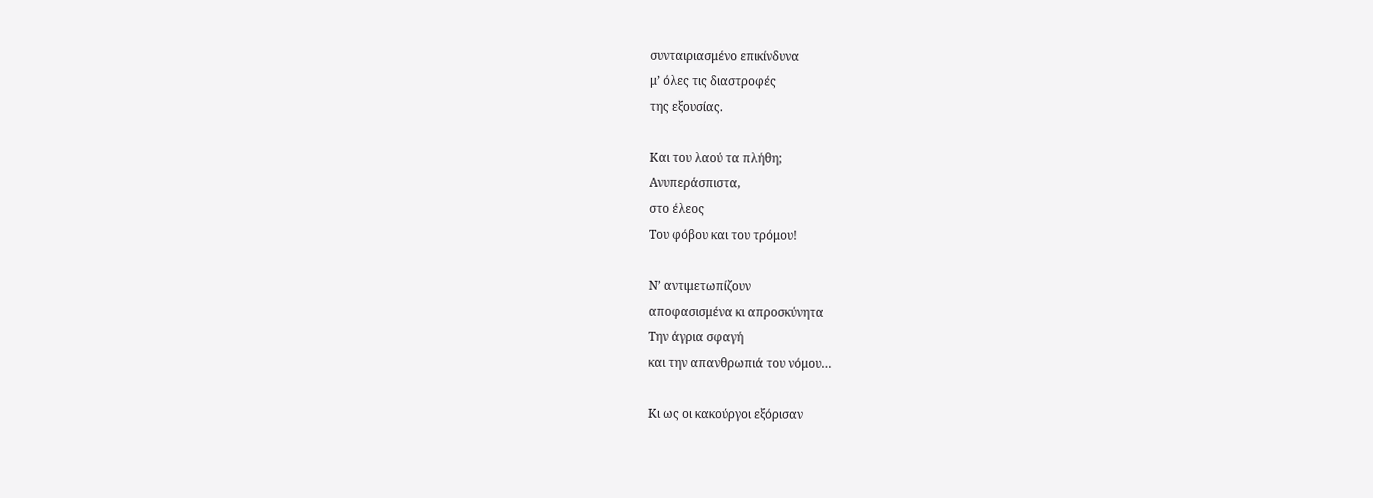συνταιριασμένο επικίνδυνα
μ’ όλες τις διαστροφές
της εξουσίας.

Και του λαού τα πλήθη;
Ανυπεράσπιστα,
στο έλεος
Του φόβου και του τρόμου!

Ν’ αντιμετωπίζουν
αποφασισμένα κι απροσκύνητα
Την άγρια σφαγή
και την απανθρωπιά του νόμου…

Κι ως οι κακούργοι εξόρισαν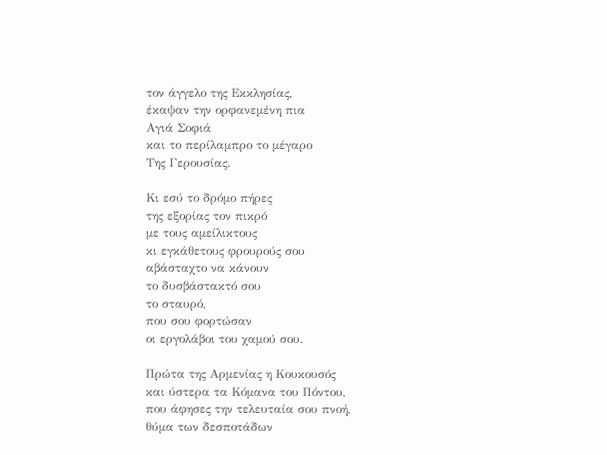τον άγγελο της Εκκλησίας,
έκαψαν την ορφανεμένη πια
Αγιά Σοφιά
και το περίλαμπρο το μέγαρο
Της Γερουσίας.

Κι εσύ το δρόμο πήρες
της εξορίας τον πικρό
με τους αμείλικτους
κι εγκάθετους φρουρούς σου
αβάσταχτο να κάνουν
το δυσβάστακτό σου
το σταυρό,
που σου φορτώσαν
οι εργολάβοι του χαμού σου.

Πρώτα της Αρμενίας η Κουκουσός
και ύστερα τα Κόμανα του Πόντου,
που άφησες την τελευταία σου πνοή,
θύμα των δεσποτάδων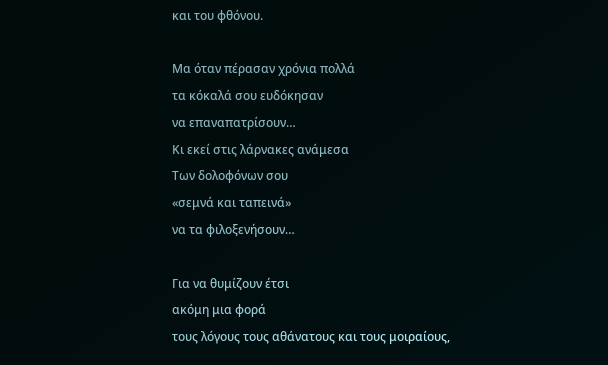και του φθόνου.

Μα όταν πέρασαν χρόνια πολλά
τα κόκαλά σου ευδόκησαν
να επαναπατρίσουν…
Κι εκεί στις λάρνακες ανάμεσα
Των δολοφόνων σου
«σεμνά και ταπεινά»
να τα φιλοξενήσουν…

Για να θυμίζουν έτσι
ακόμη μια φορά
τους λόγους τους αθάνατους και τους μοιραίους,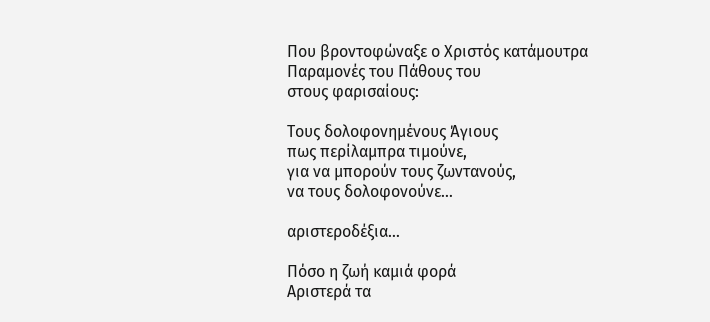Που βροντοφώναξε ο Χριστός κατάμουτρα
Παραμονές του Πάθους του
στους φαρισαίους:

Τους δολοφονημένους Άγιους
πως περίλαμπρα τιμούνε,
για να μπορούν τους ζωντανούς,
να τους δολοφονούνε…

αριστεροδέξια…

Πόσο η ζωή καμιά φορά
Αριστερά τα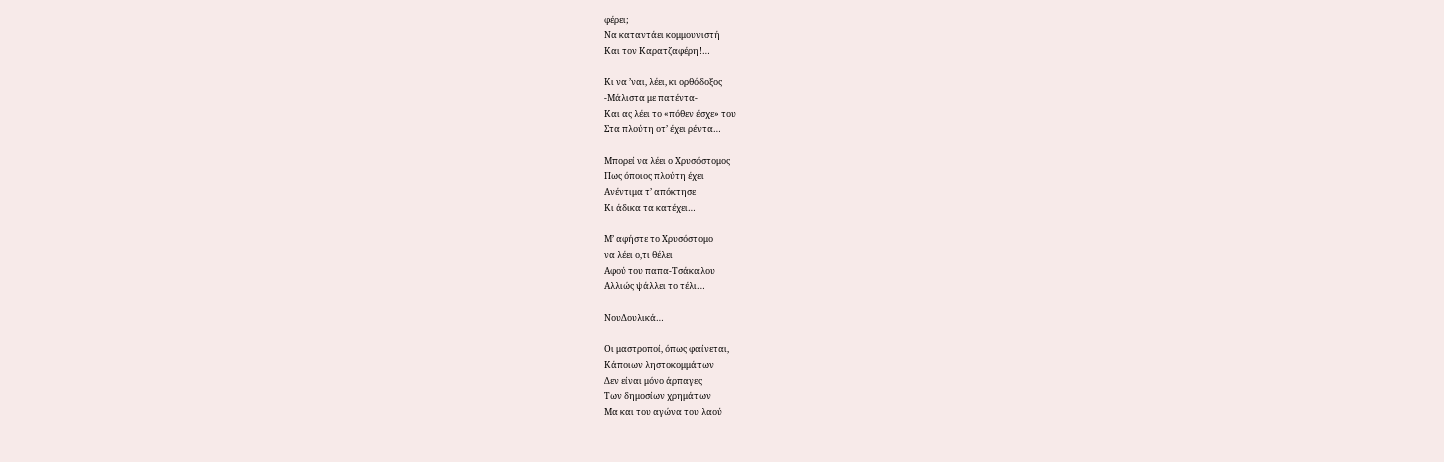φέρει;
Να καταντάει κομμουνιστή
Και τον Καρατζαφέρη!…

Κι να ’ναι, λέει, κι ορθόδοξος
-Μάλιστα με πατέντα-
Και ας λέει το «πόθεν έσχε» του
Στα πλούτη οτ’ έχει ρέντα…

Μπορεί να λέει ο Χρυσόστομος
Πως όποιος πλούτη έχει
Ανέντιμα τ’ απόκτησε
Κι άδικα τα κατέχει…

Μ’ αφήστε το Χρυσόστομο
να λέει ο,τι θέλει
Αφού του παπα-Τσάκαλου
Αλλιώς ψάλλει το τέλι…

ΝουΔουλικά…

Οι μαστροποί, όπως φαίνεται,
Κάποιων ληστοκομμάτων
Δεν είναι μόνο άρπαγες
Των δημοσίων χρημάτων
Μα και του αγώνα του λαού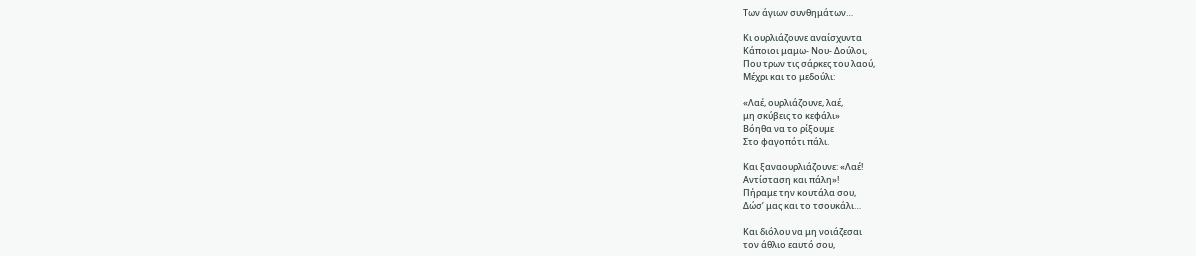Των άγιων συνθημάτων…

Κι ουρλιάζουνε αναίσχυντα
Κάποιοι μαμω- Νου- Δούλοι,
Που τρων τις σάρκες του λαού,
Μέχρι και το μεδούλι:

«Λαέ, ουρλιάζουνε, λαέ,
μη σκύβεις το κεφάλι»
Βόηθα να το ρίξουμε
Στο φαγοπότι πάλι.

Και ξαναουρλιάζουνε: «Λαέ!
Αντίσταση και πάλη»!
Πήραμε την κουτάλα σου,
Δώσ’ μας και το τσουκάλι…

Και διόλου να μη νοιάζεσαι
τον άθλιο εαυτό σου,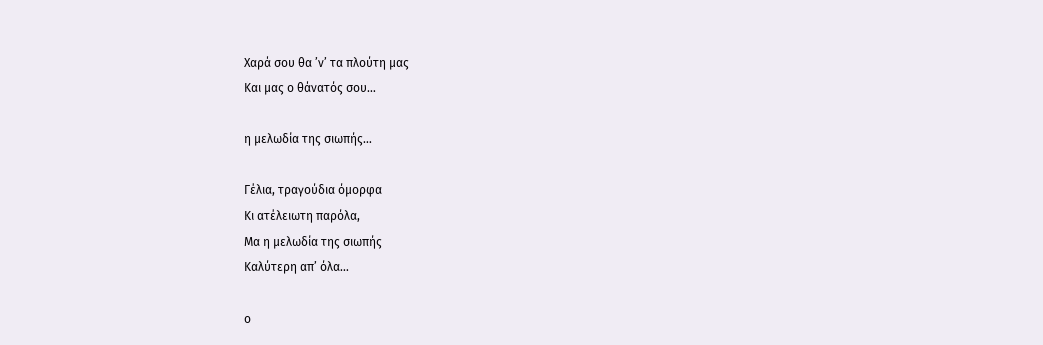Χαρά σου θα ’ν’ τα πλούτη μας
Και μας ο θάνατός σου…

η μελωδία της σιωπής…

Γέλια, τραγούδια όμορφα
Κι ατέλειωτη παρόλα,
Μα η μελωδία της σιωπής
Καλύτερη απ’ όλα…

ο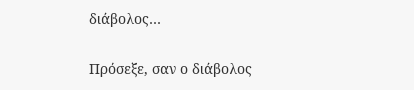διάβολος…

Πρόσεξε, σαν ο διάβολος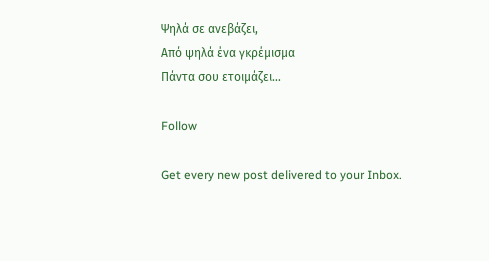Ψηλά σε ανεβάζει,
Από ψηλά ένα γκρέμισμα
Πάντα σου ετοιμάζει…

Follow

Get every new post delivered to your Inbox.